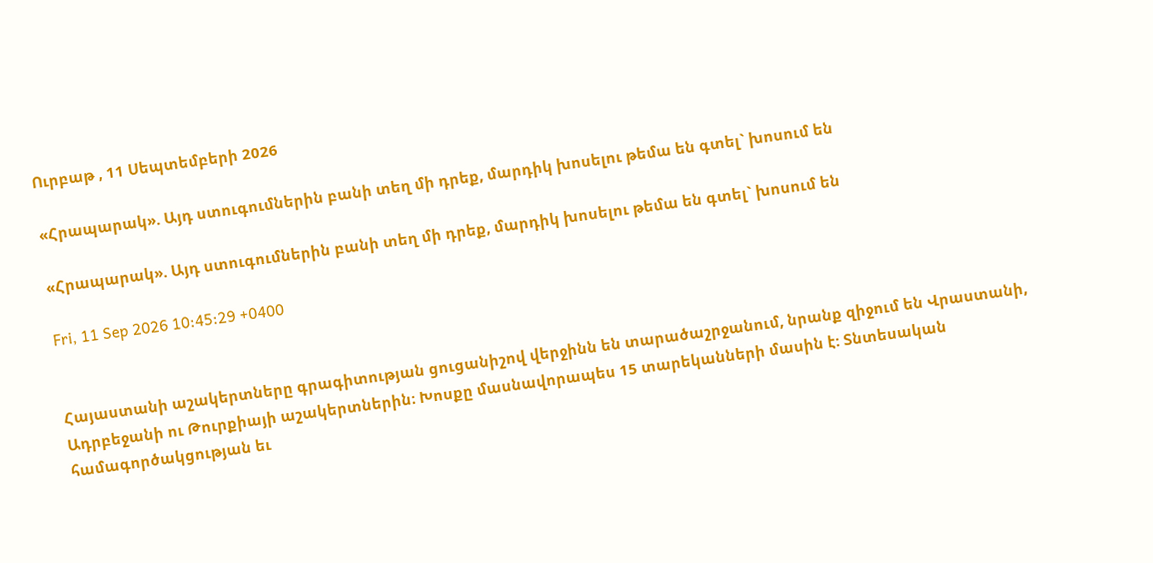Ուրբաթ , 11 Սեպտեմբերի 2026

«Հրապարակ». Այդ ստուգումներին բանի տեղ մի դրեք, մարդիկ խոսելու թեմա են գտել` խոսում են

«Հրապարակ». Այդ ստուգումներին բանի տեղ մի դրեք, մարդիկ խոսելու թեմա են գտել` խոսում են

Fri, 11 Sep 2026 10:45:29 +0400


Հայաստանի աշակերտները գրագիտության ցուցանիշով վերջինն են տարածաշրջանում, նրանք զիջում են Վրաստանի, Ադրբեջանի ու Թուրքիայի աշակերտներին։ Խոսքը մասնավորապես 15 տարեկանների մասին է: Տնտեսական համագործակցության եւ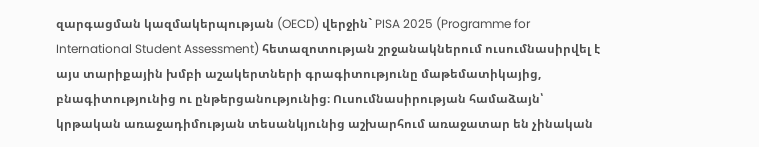զարգացման կազմակերպության (OECD) վերջին` PISA 2025 (Programme for International Student Assessment) հետազոտության շրջանակներում ուսումնասիրվել է այս տարիքային խմբի աշակերտների գրագիտությունը մաթեմատիկայից, բնագիտությունից ու ընթերցանությունից։ Ուսումնասիրության համաձայն՝ կրթական առաջադիմության տեսանկյունից աշխարհում առաջատար են չինական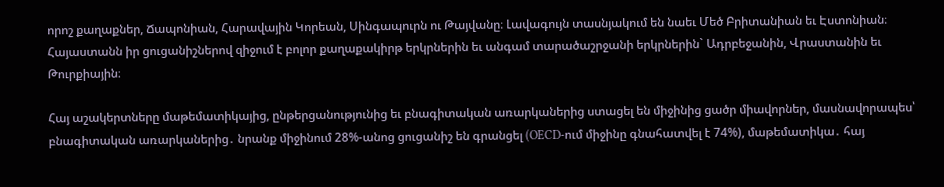որոշ քաղաքներ, Ճապոնիան, Հարավային Կորեան, Սինգապուրն ու Թայվանը։ Լավագույն տասնյակում են նաեւ Մեծ Բրիտանիան եւ Էստոնիան։ Հայաստանն իր ցուցանիշներով զիջում է բոլոր քաղաքակիրթ երկրներին եւ անգամ տարածաշրջանի երկրներին` Ադրբեջանին, Վրաստանին եւ Թուրքիային։

Հայ աշակերտները մաթեմատիկայից, ընթերցանությունից եւ բնագիտական առարկաներից ստացել են միջինից ցածր միավորներ, մասնավորապես՝ բնագիտական առարկաներից․ նրանք միջինում 28%-անոց ցուցանիշ են գրանցել (OECD-ում միջինը գնահատվել է 74%), մաթեմատիկա․ հայ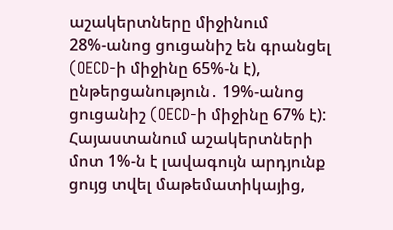աշակերտները միջինում 28%-անոց ցուցանիշ են գրանցել (OECD-ի միջինը 65%-ն է), ընթերցանություն․ 19%-անոց ցուցանիշ (OECD-ի միջինը 67% է): Հայաստանում աշակերտների մոտ 1%-ն է լավագույն արդյունք ցույց տվել մաթեմատիկայից,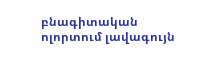բնագիտական ոլորտում լավագույն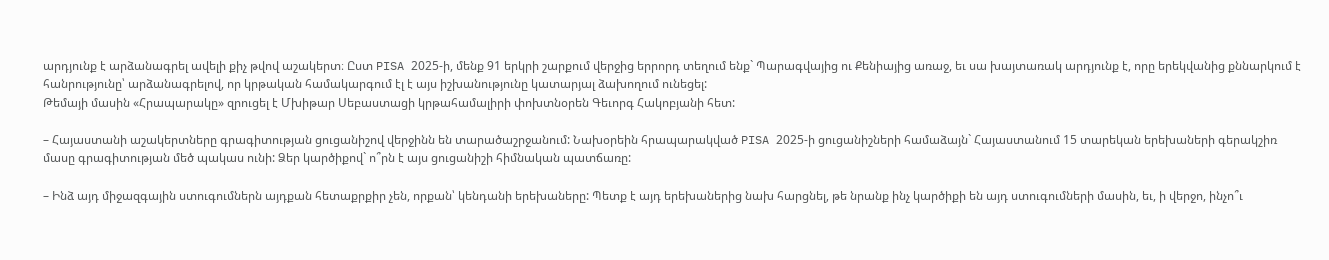արդյունք է արձանագրել ավելի քիչ թվով աշակերտ։ Ըստ PISA 2025-ի, մենք 91 երկրի շարքում վերջից երրորդ տեղում ենք` Պարագվայից ու Քենիայից առաջ, եւ սա խայտառակ արդյունք է, որը երեկվանից քննարկում է հանրությունը՝ արձանագրելով, որ կրթական համակարգում էլ է այս իշխանությունը կատարյալ ձախողում ունեցել:
Թեմայի մասին «Հրապարակը» զրուցել է Մխիթար Սեբաստացի կրթահամալիրի փոխտնօրեն Գեւորգ Հակոբյանի հետ:

– Հայաստանի աշակերտները գրագիտության ցուցանիշով վերջինն են տարածաշրջանում: Նախօրեին հրապարակված PISA 2025-ի ցուցանիշների համաձայն` Հայաստանում 15 տարեկան երեխաների գերակշիռ մասը գրագիտության մեծ պակաս ունի: Ձեր կարծիքով` ո՞րն է այս ցուցանիշի հիմնական պատճառը:

– Ինձ այդ միջազգային ստուգումներն այդքան հետաքրքիր չեն, որքան՝ կենդանի երեխաները: Պետք է այդ երեխաներից նախ հարցնել, թե նրանք ինչ կարծիքի են այդ ստուգումների մասին, եւ, ի վերջո, ինչո՞ւ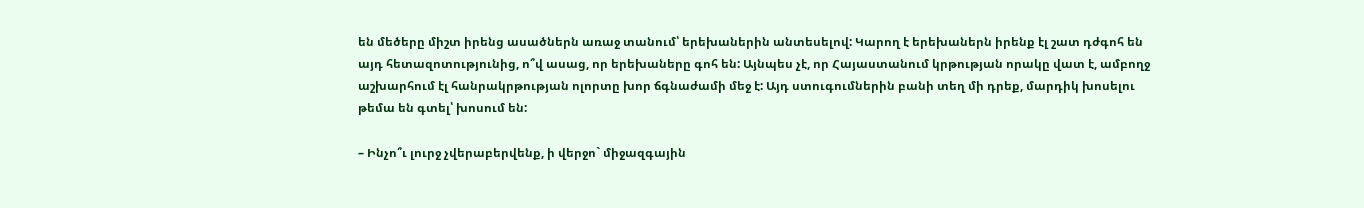են մեծերը միշտ իրենց ասածներն առաջ տանում՝ երեխաներին անտեսելով: Կարող է երեխաներն իրենք էլ շատ դժգոհ են այդ հետազոտությունից, ո՞վ ասաց, որ երեխաները գոհ են: Այնպես չէ, որ Հայաստանում կրթության որակը վատ է, ամբողջ աշխարհում էլ հանրակրթության ոլորտը խոր ճգնաժամի մեջ է: Այդ ստուգումներին բանի տեղ մի դրեք, մարդիկ խոսելու թեմա են գտել՝ խոսում են:

– Ինչո՞ւ լուրջ չվերաբերվենք, ի վերջո` միջազգային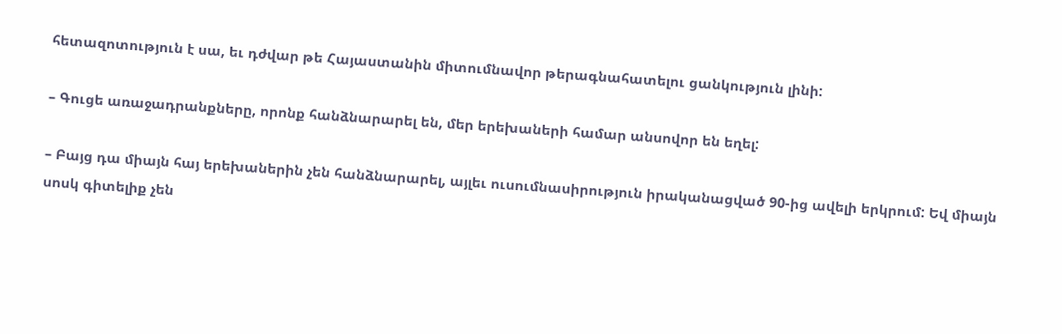հետազոտություն է սա, եւ դժվար թե Հայաստանին միտումնավոր թերագնահատելու ցանկություն լինի:

– Գուցե առաջադրանքները, որոնք հանձնարարել են, մեր երեխաների համար անսովոր են եղել:

– Բայց դա միայն հայ երեխաներին չեն հանձնարարել, այլեւ ուսումնասիրություն իրականացված 90-ից ավելի երկրում: Եվ միայն սոսկ գիտելիք չեն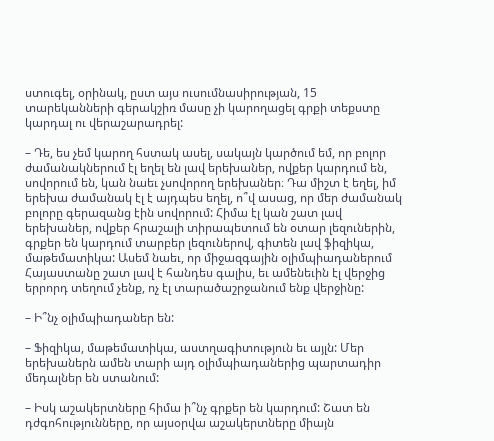ստուգել, օրինակ, ըստ այս ուսումնասիրության, 15 տարեկանների գերակշիռ մասը չի կարողացել գրքի տեքստը կարդալ ու վերաշարադրել:

– Դե, ես չեմ կարող հստակ ասել, սակայն կարծում եմ, որ բոլոր ժամանակներում էլ եղել են լավ երեխաներ, ովքեր կարդում են, սովորում են, կան նաեւ չսովորող երեխաներ։ Դա միշտ է եղել, իմ երեխա ժամանակ էլ է այդպես եղել, ո՞վ ասաց, որ մեր ժամանակ բոլորը գերազանց էին սովորում: Հիմա էլ կան շատ լավ երեխաներ, ովքեր հրաշալի տիրապետում են օտար լեզուներին, գրքեր են կարդում տարբեր լեզուներով, գիտեն լավ ֆիզիկա, մաթեմատիկա: Ասեմ նաեւ, որ միջազգային օլիմպիադաներում Հայաստանը շատ լավ է հանդես գալիս, եւ ամենեւին էլ վերջից երրորդ տեղում չենք, ոչ էլ տարածաշրջանում ենք վերջինը:

– Ի՞նչ օլիմպիադաներ են:

– Ֆիզիկա, մաթեմատիկա, աստղագիտություն եւ այլն: Մեր երեխաներն ամեն տարի այդ օլիմպիադաներից պարտադիր մեդալներ են ստանում:

– Իսկ աշակերտները հիմա ի՞նչ գրքեր են կարդում: Շատ են դժգոհությունները, որ այսօրվա աշակերտները միայն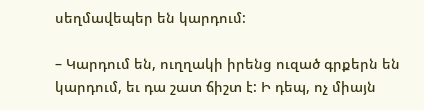սեղմավեպեր են կարդում:

– Կարդում են, ուղղակի իրենց ուզած գրքերն են կարդում, եւ դա շատ ճիշտ է: Ի դեպ, ոչ միայն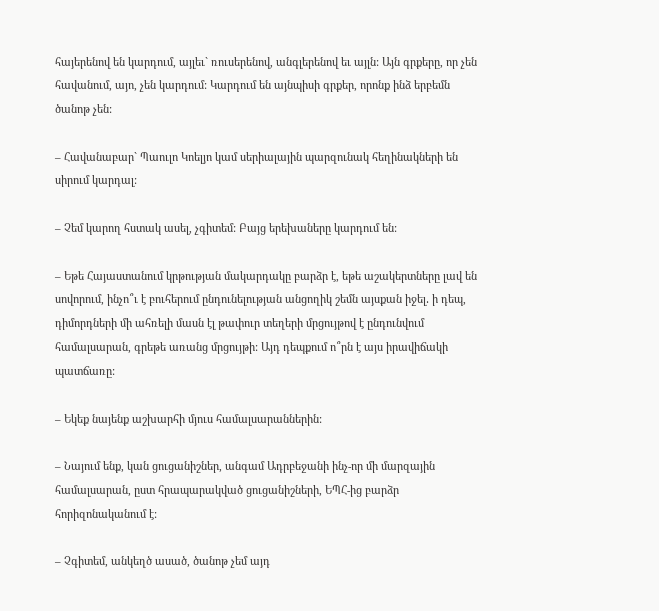հայերենով են կարդում, այլեւ` ռուսերենով, անգլերենով եւ այլն: Այն գրքերը, որ չեն հավանում, այո, չեն կարդում: Կարդում են այնպիսի գրքեր, որոնք ինձ երբեմն ծանոթ չեն:

– Հավանաբար` Պաուլո Կոելյո կամ սերիալային պարզունակ հեղինակների են սիրում կարդալ:

– Չեմ կարող հստակ ասել, չգիտեմ: Բայց երեխաները կարդում են:

– Եթե Հայաստանում կրթության մակարդակը բարձր է, եթե աշակերտները լավ են սովորում, ինչո՞ւ է բուհերում ընդունելության անցողիկ շեմն այսքան իջել․ ի դեպ, դիմորդների մի ահռելի մասն էլ թափուր տեղերի մրցույթով է ընդունվում համալսարան, գրեթե առանց մրցույթի: Այդ դեպքում ո՞րն է այս իրավիճակի պատճառը:

– Եկեք նայենք աշխարհի մյուս համալսարաններին:

– Նայում ենք, կան ցուցանիշներ, անգամ Ադրբեջանի ինչ-որ մի մարզային համալսարան, ըստ հրապարակված ցուցանիշների, ԵՊՀ-ից բարձր հորիզոնականում է:

– Չգիտեմ, անկեղծ ասած, ծանոթ չեմ այդ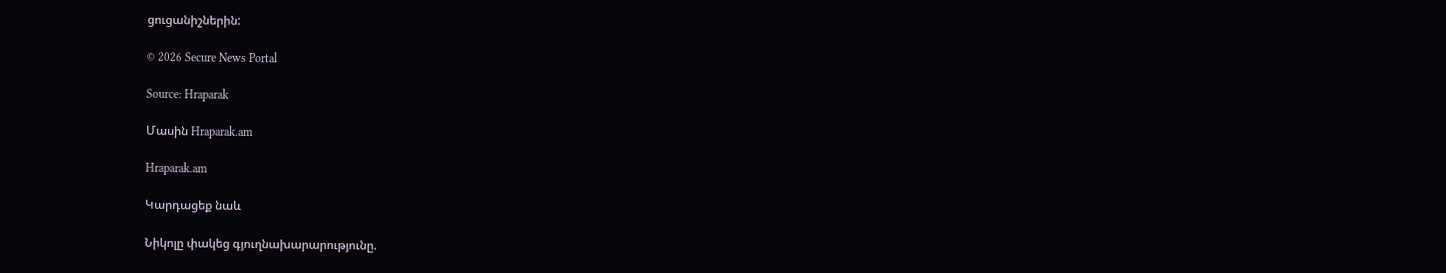ցուցանիշներին:

© 2026 Secure News Portal

Source: Hraparak

Մասին Hraparak.am

Hraparak.am

Կարդացեք նաև

Նիկոլը փակեց գյուղնախարարությունը.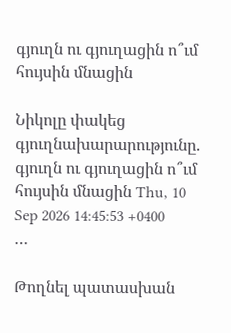գյուղն ու գյուղացին ո՞ւմ հույսին մնացին

Նիկոլը փակեց գյուղնախարարությունը. գյուղն ու գյուղացին ո՞ւմ հույսին մնացին Thu, 10 Sep 2026 14:45:53 +0400 …

Թողնել պատասխան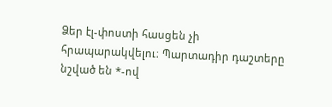Ձեր էլ-փոստի հասցեն չի հրապարակվելու։ Պարտադիր դաշտերը նշված են *-ով